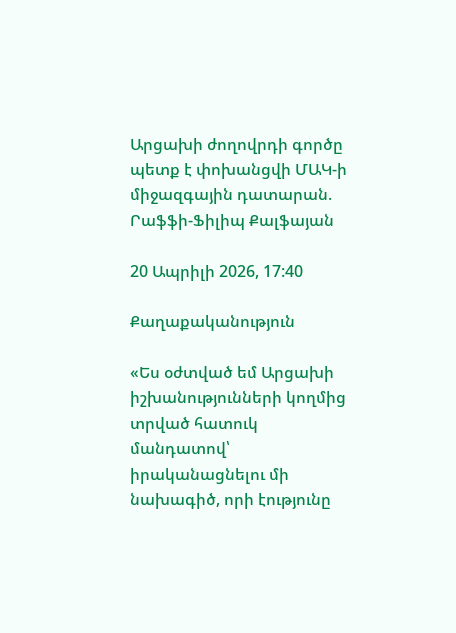Արցախի ժողովրդի գործը պետք է փոխանցվի ՄԱԿ-ի միջազգային դատարան. Րաֆֆի-Ֆիլիպ Քալֆայան

20 Ապրիլի 2026, 17:40

Քաղաքականություն

«Ես օժտված եմ Արցախի իշխանությունների կողմից տրված հատուկ մանդատով՝ իրականացնելու մի նախագիծ, որի էությունը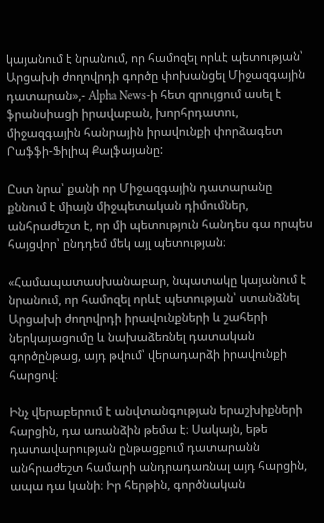կայանում է նրանում, որ համոզել որևէ պետության՝ Արցախի ժողովրդի գործը փոխանցել Միջազգային դատարան»,- Alpha News-ի հետ զրույցում ասել է ֆրանսիացի իրավաբան, խորհրդատու, միջազգային հանրային իրավունքի փորձագետ Րաֆֆի-Ֆիլիպ Քալֆայանը:

Ըստ նրա՝ քանի որ Միջազգային դատարանը քննում է միայն միջպետական դիմումներ, անհրաժեշտ է, որ մի պետություն հանդես գա որպես հայցվոր՝ ընդդեմ մեկ այլ պետության։

«Համապատասխանաբար, նպատակը կայանում է նրանում, որ համոզել որևէ պետության՝ ստանձնել Արցախի ժողովրդի իրավունքների և շահերի ներկայացումը և նախաձեռնել դատական գործընթաց, այդ թվում՝ վերադարձի իրավունքի հարցով։

Ինչ վերաբերում է անվտանգության երաշխիքների հարցին, դա առանձին թեմա է։ Սակայն, եթե դատավարության ընթացքում դատարանն անհրաժեշտ համարի անդրադառնալ այդ հարցին, ապա դա կանի։ Իր հերթին, գործնական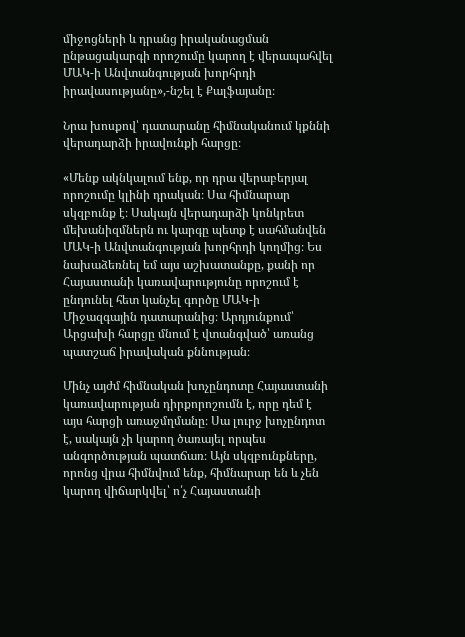միջոցների և դրանց իրականացման ընթացակարգի որոշումը կարող է վերապահվել ՄԱԿ-ի Անվտանգության խորհրդի իրավասությանը»,-նշել է Քալֆայանը։

Նրա խոսքով՝ դատարանը հիմնականում կքննի վերադարձի իրավունքի հարցը։

«Մենք ակնկալում ենք, որ դրա վերաբերյալ որոշումը կլինի դրական։ Սա հիմնարար սկզբունք է։ Սակայն վերադարձի կոնկրետ մեխանիզմներն ու կարգը պետք է սահմանվեն ՄԱԿ-ի Անվտանգության խորհրդի կողմից։ Ես նախաձեռնել եմ այս աշխատանքը, քանի որ Հայաստանի կառավարությունը որոշում է ընդունել հետ կանչել գործը ՄԱԿ-ի Միջազգային դատարանից։ Արդյունքում՝ Արցախի հարցը մնում է վտանգված՝ առանց պատշաճ իրավական քննության։

Մինչ այժմ հիմնական խոչընդոտը Հայաստանի կառավարության դիրքորոշումն է, որը դեմ է այս հարցի առաջմղմանը։ Սա լուրջ խոչընդոտ է, սակայն չի կարող ծառայել որպես անգործության պատճառ։ Այն սկզբունքները, որոնց վրա հիմնվում ենք, հիմնարար են և չեն կարող վիճարկվել՝ ո՛չ Հայաստանի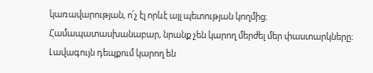կառավարության, ո՛չ էլ որևէ այլ պետության կողմից։ Համապատասխանաբար, նրանք չեն կարող մերժել մեր փաստարկները։ Լավագույն դեպքում կարող են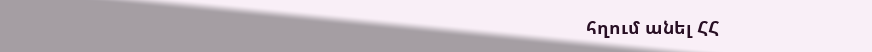հղում անել ՀՀ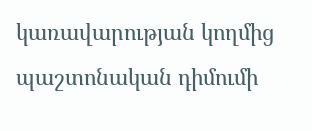կառավարության կողմից պաշտոնական դիմումի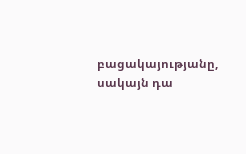բացակայությանը, սակայն դա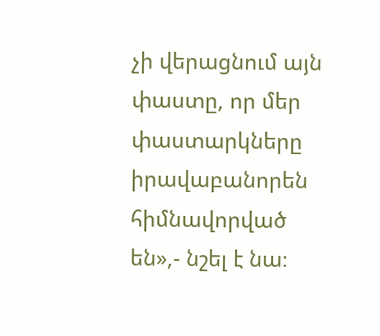չի վերացնում այն փաստը, որ մեր փաստարկները իրավաբանորեն հիմնավորված են»,- նշել է նա։